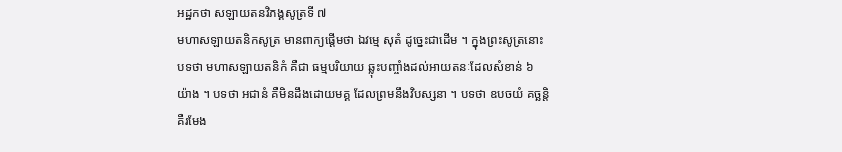អដ្ឋកថា សឡាយតនវិភង្គសូត្រទី ៧
មហាសឡាយតនិកសូត្រ មានពាក្យផ្តើមថា ឯវម្មេ សុតំ ដូច្នេះជាដើម ។ ក្នុងព្រះសូត្រនោះ បទថា មហាសឡាយតនិកំ គឺជា ធម្មបរិយាយ ឆ្លុះបញ្ចាំងដល់អាយតនៈដែលសំខាន់ ៦ យ៉ាង ។ បទថា អជានំ គឺមិនដឹងដោយមគ្គ ដែលព្រមនឹងវិបស្សនា ។ បទថា ឧបចយំ គច្ឆន្តិ គឺរមែង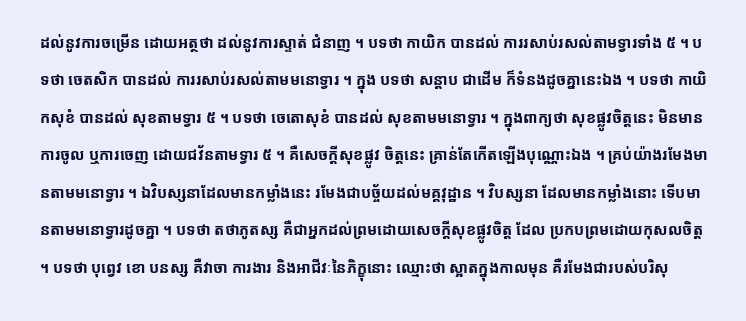ដល់នូវការចម្រើន ដោយអត្ថថា ដល់នូវការស្ទាត់ ជំនាញ ។ បទថា កាយិក បានដល់ ការរសាប់រសល់តាមទ្វារទាំង ៥ ។ បទថា ចេតសិក បានដល់ ការរសាប់រសល់តាមមនោទ្វារ ។ ក្នុង បទថា សន្តាប ជាដើម ក៏ទំនងដូចគ្នានេះឯង ។ បទថា កាយិកសុខំ បានដល់ សុខតាមទ្វារ ៥ ។ បទថា ចេតោសុខំ បានដល់ សុខតាមមនោទ្វារ ។ ក្នុងពាក្យថា សុខផ្លូវចិត្តនេះ មិនមានការចូល ឬការចេញ ដោយជវ័នតាមទ្វារ ៥ ។ គឺសេចក្តីសុខផ្លូវ ចិត្តនេះ គ្រាន់តែកើតឡើងបុណ្ណោះឯង ។ គ្រប់យ៉ាងរមែងមានតាមមនោទ្វារ ។ ឯវិបស្សនាដែលមានកម្លាំងនេះ រមែងជាបច្ច័យដល់មគ្គវុដ្ឋាន ។ វិបស្សនា ដែលមានកម្លាំងនោះ ទើបមានតាមមនោទ្វារដូចគ្នា ។ បទថា តថាភូតស្ស គឺជាអ្នកដល់ព្រមដោយសេចក្តីសុខផ្លូវចិត្ត ដែល ប្រកបព្រមដោយកុសលចិត្ត ។ បទថា បុព្វេវ ខោ បនស្ស គឺវាចា ការងារ និងអាជីវៈនៃភិក្ខុនោះ ឈ្មោះថា ស្អាតក្នុងកាលមុន គឺរមែងជារបស់បរិសុ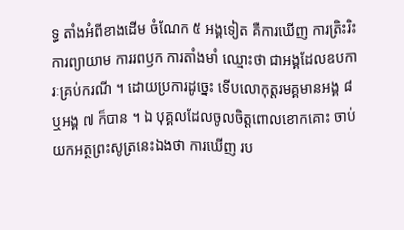ទ្ធ តាំងអំពីខាងដើម ចំណែក ៥ អង្គទៀត គឺការឃើញ ការត្រិះរិះ ការព្យាយាម ការរពឫក ការតាំងមាំ ឈ្មោះថា ជាអង្គដែលឧបការៈគ្រប់ករណី ។ ដោយប្រការដូច្នេះ ទើបលោកុត្តរមគ្គមានអង្គ ៨ ឬអង្គ ៧ ក៏បាន ។ ឯ បុគ្គលដែលចូលចិត្តពោលខោកគោះ ចាប់យកអត្ថព្រះសូត្រនេះឯងថា ការឃើញ រប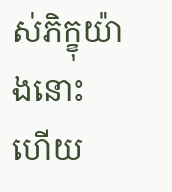ស់ភិក្ខុយ៉ាងនោះ ហើយ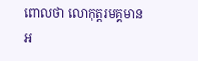ពោលថា លោកុត្តរមគ្គមានអ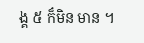ង្គ ៥ ក៏មិន មាន ។